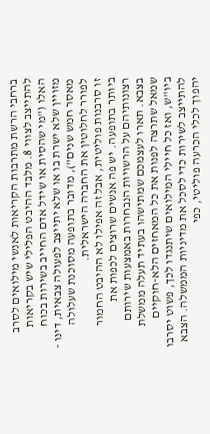ברחבי הרשת מתרבות הקריאות לאנשי מילואים לסרב להתייצב לצווי 8. מלבד ההיבט הפלילי שיש בקריאות האלו ("מי שהסית או שידל אדם החייב בשירות בכוח מזויין שלא ישרת בו או שלא יתייצב לפעולה צבאית, דינו - מאסר חמש שנים"), מדובר בתופעה מסוכנת שעלולה לפורר לחלוטין את החברה הישראלית.
זו סרבנות פוליטית, אבל זה אפילו לא ההיבט החמור ביותר בתופעה. יש פה אנשים שרוצים לכפות את רצונותיהם על הרשויות הנבחרות באמצעות שירותם בצבא. תארו לעצמכם שמתישהו בעתיד תעלה ממשלת שמאל שתרצה לפנות את כל המאחזים הלא-חוקיים ביו"ש, ואז כל חיילי המילואים שיתנגדו לכך, פשוט יסרבו להתייצב לשירות כדי לסכל את מדיניות הממשלה. הצבא יהפוך לכלי הכרעה פוליטי, כפי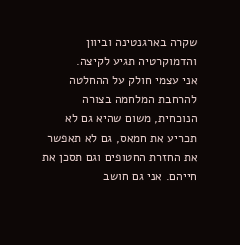שקרה בארגנטינה וביוון והדמוקרטיה תגיע לקיצה.
אני עצמי חולק על ההחלטה להרחבת המלחמה בצורה הנוכחית, משום שהיא גם לא תכריע את חמאס, גם לא תאפשר את החזרת החטופים וגם תסכן את חייהם. אני גם חושב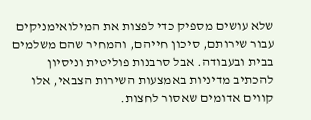שלא עושים מספיק כדי לפצות את המילואימניקים עבור שירותם, סיכון חייהם, והמחיר שהם משלמים בבית ובעבודה. אבל סרבנות פוליטית וניסיון להכתיב מדיניות באמצעות השירות הצבאי, אלו קווים אדומים שאסור לחצות.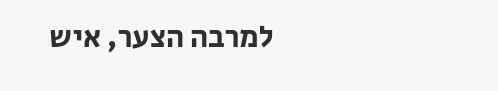למרבה הצער, איש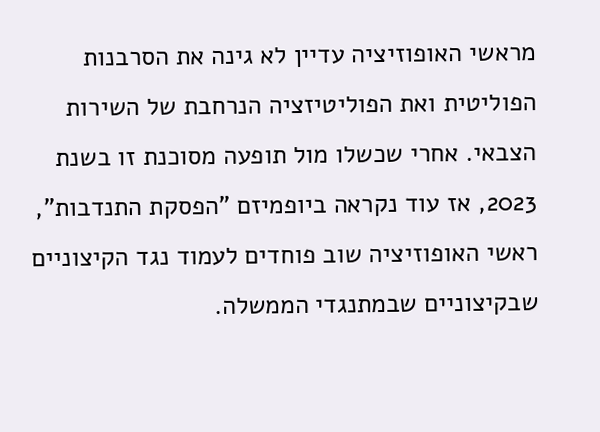מראשי האופוזיציה עדיין לא גינה את הסרבנות הפוליטית ואת הפוליטיזציה הנרחבת של השירות הצבאי. אחרי שכשלו מול תופעה מסוכנת זו בשנת 2023, אז עוד נקראה ביופמיזם "הפסקת התנדבות", ראשי האופוזיציה שוב פוחדים לעמוד נגד הקיצוניים שבקיצוניים שבמתנגדי הממשלה.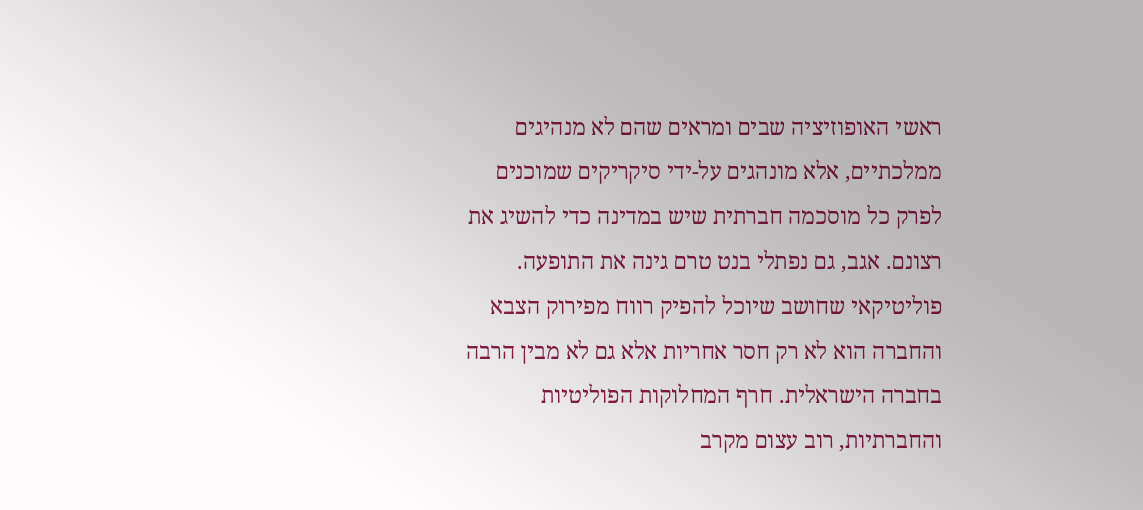ראשי האופוזיציה שבים ומראים שהם לא מנהיגים ממלכתיים, אלא מונהגים על-ידי סיקריקים שמוכנים לפרק כל מוסכמה חברתית שיש במדינה כדי להשיג את רצונם. אגב, גם נפתלי בנט טרם גינה את התופעה.
פוליטיקאי שחושב שיוכל להפיק רווח מפירוק הצבא והחברה הוא לא רק חסר אחריות אלא גם לא מבין הרבה בחברה הישראלית. חרף המחלוקות הפוליטיות והחברתיות, רוב עצום מקרב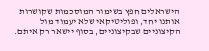הישראלים חפץ בשימור המוסכמות שקושרות אותנו יחד, ופוליטיקאי שלא יעמוד מול הקיצוניים שבקיצוניים, בסוף יישאר רק איתם.